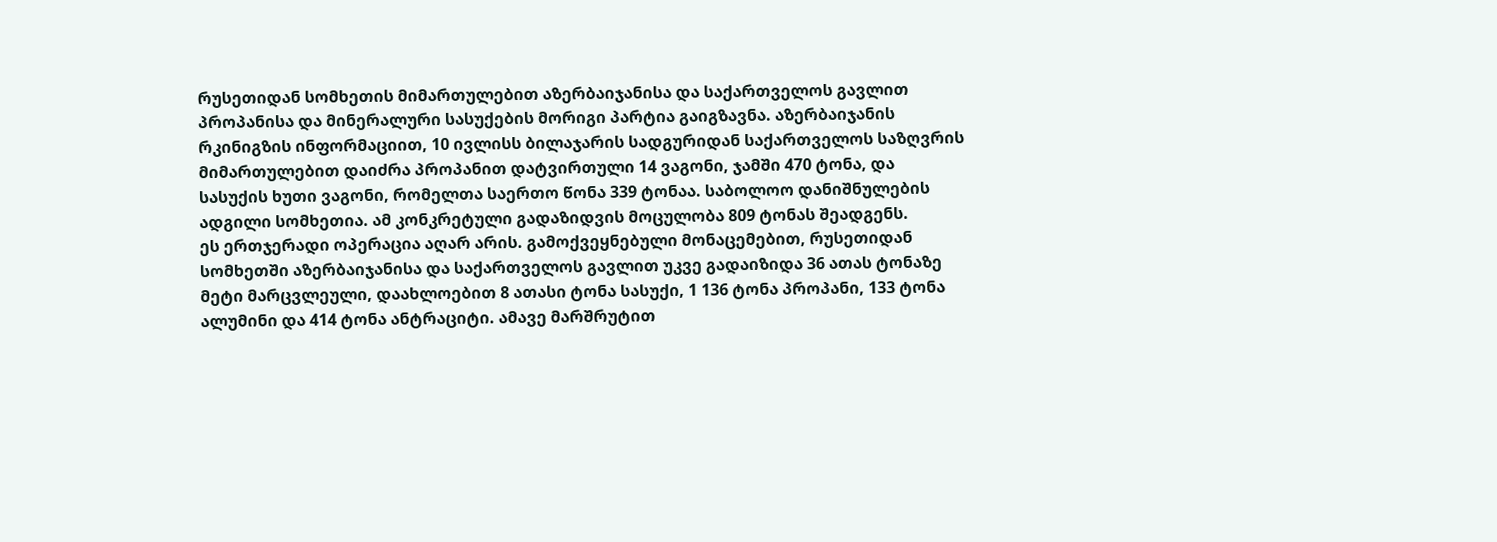რუსეთიდან სომხეთის მიმართულებით აზერბაიჯანისა და საქართველოს გავლით პროპანისა და მინერალური სასუქების მორიგი პარტია გაიგზავნა. აზერბაიჯანის რკინიგზის ინფორმაციით, 10 ივლისს ბილაჯარის სადგურიდან საქართველოს საზღვრის მიმართულებით დაიძრა პროპანით დატვირთული 14 ვაგონი, ჯამში 470 ტონა, და სასუქის ხუთი ვაგონი, რომელთა საერთო წონა 339 ტონაა. საბოლოო დანიშნულების ადგილი სომხეთია. ამ კონკრეტული გადაზიდვის მოცულობა 809 ტონას შეადგენს.
ეს ერთჯერადი ოპერაცია აღარ არის. გამოქვეყნებული მონაცემებით, რუსეთიდან სომხეთში აზერბაიჯანისა და საქართველოს გავლით უკვე გადაიზიდა 36 ათას ტონაზე მეტი მარცვლეული, დაახლოებით 8 ათასი ტონა სასუქი, 1 136 ტონა პროპანი, 133 ტონა ალუმინი და 414 ტონა ანტრაციტი. ამავე მარშრუტით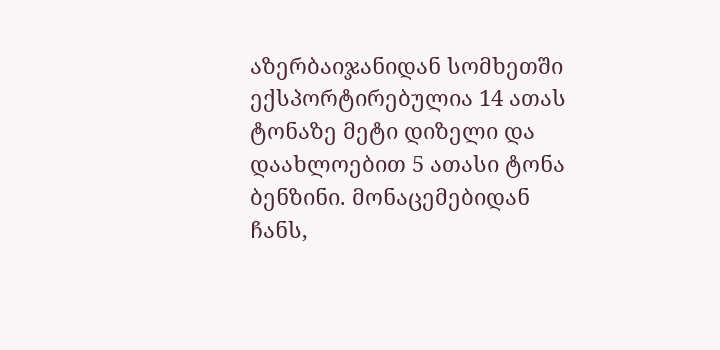აზერბაიჯანიდან სომხეთში ექსპორტირებულია 14 ათას ტონაზე მეტი დიზელი და დაახლოებით 5 ათასი ტონა ბენზინი. მონაცემებიდან ჩანს,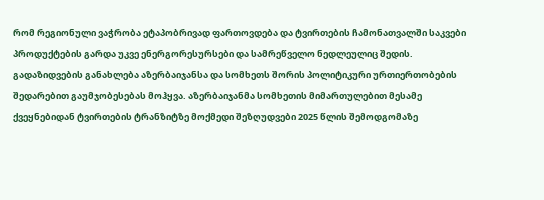რომ რეგიონული ვაჭრობა ეტაპობრივად ფართოვდება და ტვირთების ჩამონათვალში საკვები პროდუქტების გარდა უკვე ენერგორესურსები და სამრეწველო ნედლეულიც შედის.
გადაზიდვების განახლება აზერბაიჯანსა და სომხეთს შორის პოლიტიკური ურთიერთობების შედარებით გაუმჯობესებას მოჰყვა. აზერბაიჯანმა სომხეთის მიმართულებით მესამე ქვეყნებიდან ტვირთების ტრანზიტზე მოქმედი შეზღუდვები 2025 წლის შემოდგომაზე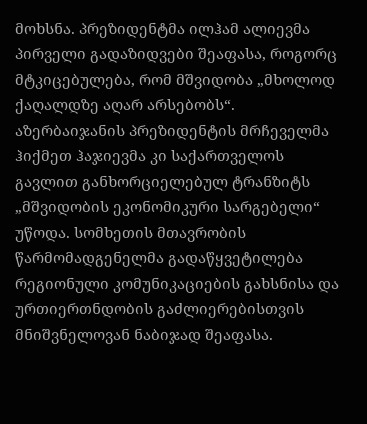მოხსნა. პრეზიდენტმა ილჰამ ალიევმა პირველი გადაზიდვები შეაფასა, როგორც მტკიცებულება, რომ მშვიდობა „მხოლოდ ქაღალდზე აღარ არსებობს“. აზერბაიჯანის პრეზიდენტის მრჩეველმა ჰიქმეთ ჰაჯიევმა კი საქართველოს გავლით განხორციელებულ ტრანზიტს „მშვიდობის ეკონომიკური სარგებელი“ უწოდა. სომხეთის მთავრობის წარმომადგენელმა გადაწყვეტილება რეგიონული კომუნიკაციების გახსნისა და ურთიერთნდობის გაძლიერებისთვის მნიშვნელოვან ნაბიჯად შეაფასა.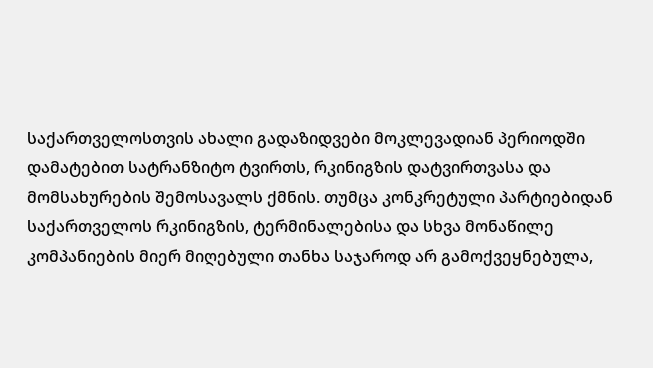საქართველოსთვის ახალი გადაზიდვები მოკლევადიან პერიოდში დამატებით სატრანზიტო ტვირთს, რკინიგზის დატვირთვასა და მომსახურების შემოსავალს ქმნის. თუმცა კონკრეტული პარტიებიდან საქართველოს რკინიგზის, ტერმინალებისა და სხვა მონაწილე კომპანიების მიერ მიღებული თანხა საჯაროდ არ გამოქვეყნებულა,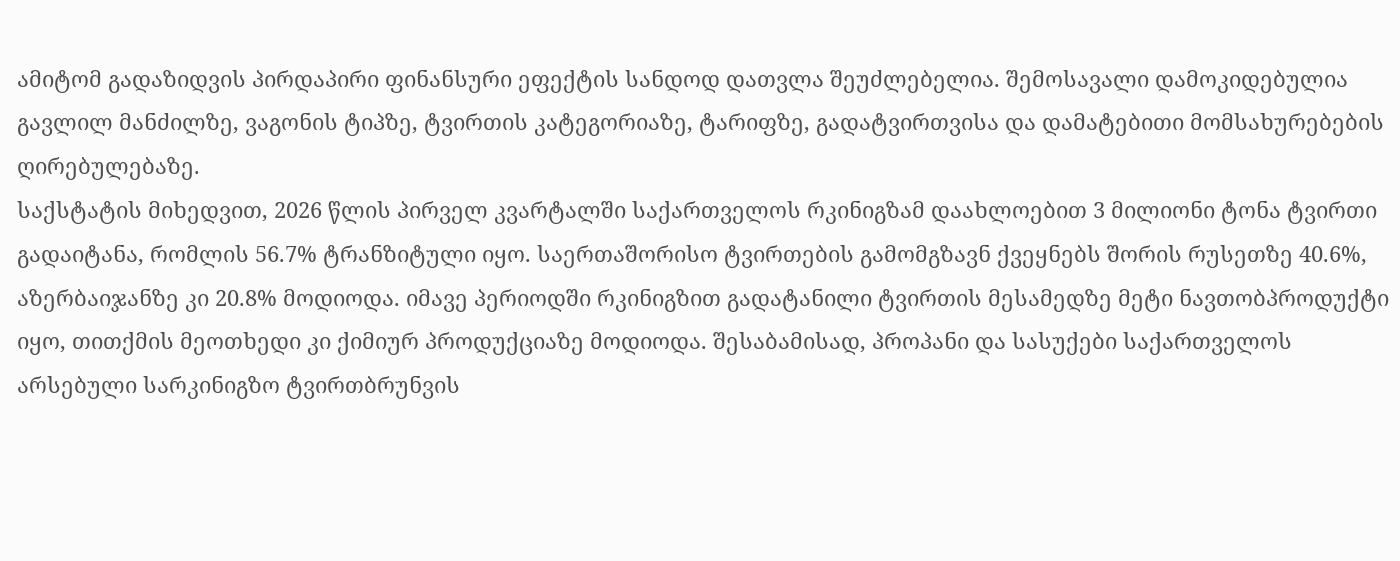ამიტომ გადაზიდვის პირდაპირი ფინანსური ეფექტის სანდოდ დათვლა შეუძლებელია. შემოსავალი დამოკიდებულია გავლილ მანძილზე, ვაგონის ტიპზე, ტვირთის კატეგორიაზე, ტარიფზე, გადატვირთვისა და დამატებითი მომსახურებების ღირებულებაზე.
საქსტატის მიხედვით, 2026 წლის პირველ კვარტალში საქართველოს რკინიგზამ დაახლოებით 3 მილიონი ტონა ტვირთი გადაიტანა, რომლის 56.7% ტრანზიტული იყო. საერთაშორისო ტვირთების გამომგზავნ ქვეყნებს შორის რუსეთზე 40.6%, აზერბაიჯანზე კი 20.8% მოდიოდა. იმავე პერიოდში რკინიგზით გადატანილი ტვირთის მესამედზე მეტი ნავთობპროდუქტი იყო, თითქმის მეოთხედი კი ქიმიურ პროდუქციაზე მოდიოდა. შესაბამისად, პროპანი და სასუქები საქართველოს არსებული სარკინიგზო ტვირთბრუნვის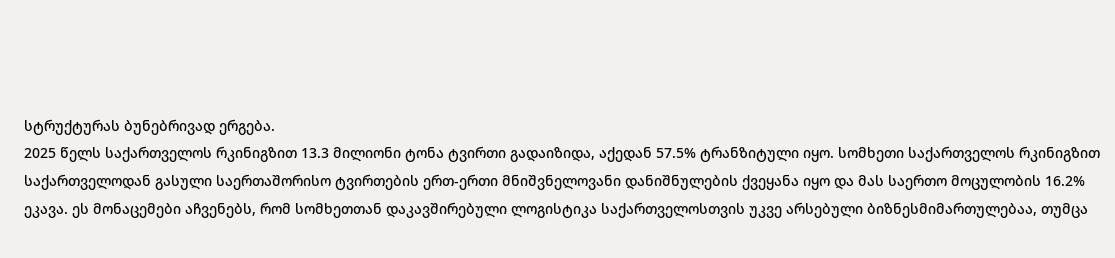სტრუქტურას ბუნებრივად ერგება.
2025 წელს საქართველოს რკინიგზით 13.3 მილიონი ტონა ტვირთი გადაიზიდა, აქედან 57.5% ტრანზიტული იყო. სომხეთი საქართველოს რკინიგზით საქართველოდან გასული საერთაშორისო ტვირთების ერთ-ერთი მნიშვნელოვანი დანიშნულების ქვეყანა იყო და მას საერთო მოცულობის 16.2% ეკავა. ეს მონაცემები აჩვენებს, რომ სომხეთთან დაკავშირებული ლოგისტიკა საქართველოსთვის უკვე არსებული ბიზნესმიმართულებაა, თუმცა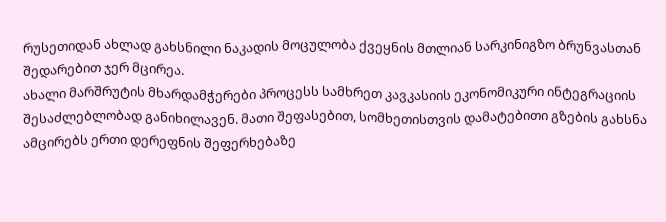რუსეთიდან ახლად გახსნილი ნაკადის მოცულობა ქვეყნის მთლიან სარკინიგზო ბრუნვასთან შედარებით ჯერ მცირეა.
ახალი მარშრუტის მხარდამჭერები პროცესს სამხრეთ კავკასიის ეკონომიკური ინტეგრაციის შესაძლებლობად განიხილავენ. მათი შეფასებით, სომხეთისთვის დამატებითი გზების გახსნა ამცირებს ერთი დერეფნის შეფერხებაზე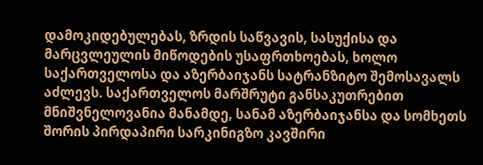დამოკიდებულებას, ზრდის საწვავის, სასუქისა და მარცვლეულის მიწოდების უსაფრთხოებას, ხოლო საქართველოსა და აზერბაიჯანს სატრანზიტო შემოსავალს აძლევს. საქართველოს მარშრუტი განსაკუთრებით მნიშვნელოვანია მანამდე, სანამ აზერბაიჯანსა და სომხეთს შორის პირდაპირი სარკინიგზო კავშირი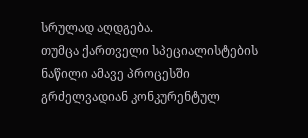სრულად აღდგება.
თუმცა ქართველი სპეციალისტების ნაწილი ამავე პროცესში გრძელვადიან კონკურენტულ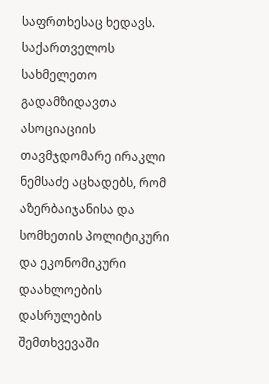საფრთხესაც ხედავს. საქართველოს სახმელეთო გადამზიდავთა ასოციაციის თავმჯდომარე ირაკლი ნემსაძე აცხადებს, რომ აზერბაიჯანისა და სომხეთის პოლიტიკური და ეკონომიკური დაახლოების დასრულების შემთხვევაში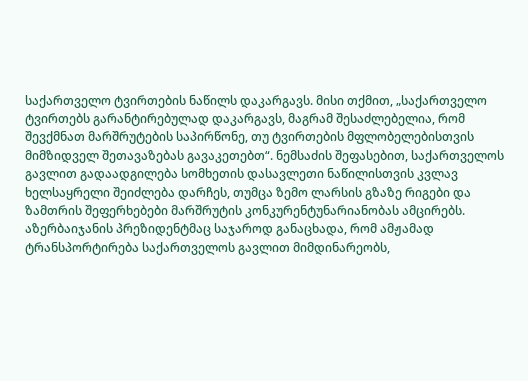საქართველო ტვირთების ნაწილს დაკარგავს. მისი თქმით, „საქართველო ტვირთებს გარანტირებულად დაკარგავს, მაგრამ შესაძლებელია, რომ შევქმნათ მარშრუტების საპირწონე, თუ ტვირთების მფლობელებისთვის მიმზიდველ შეთავაზებას გავაკეთებთ“. ნემსაძის შეფასებით, საქართველოს გავლით გადაადგილება სომხეთის დასავლეთი ნაწილისთვის კვლავ ხელსაყრელი შეიძლება დარჩეს, თუმცა ზემო ლარსის გზაზე რიგები და ზამთრის შეფერხებები მარშრუტის კონკურენტუნარიანობას ამცირებს.
აზერბაიჯანის პრეზიდენტმაც საჯაროდ განაცხადა, რომ ამჟამად ტრანსპორტირება საქართველოს გავლით მიმდინარეობს,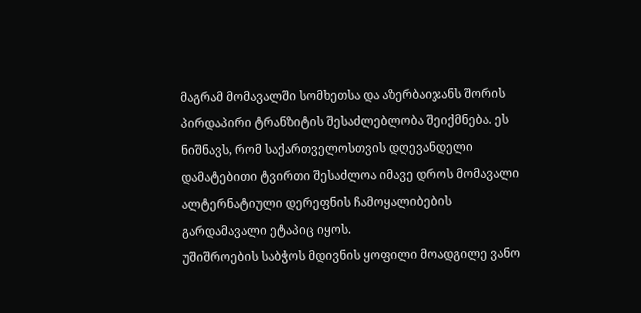მაგრამ მომავალში სომხეთსა და აზერბაიჯანს შორის პირდაპირი ტრანზიტის შესაძლებლობა შეიქმნება. ეს ნიშნავს, რომ საქართველოსთვის დღევანდელი დამატებითი ტვირთი შესაძლოა იმავე დროს მომავალი ალტერნატიული დერეფნის ჩამოყალიბების გარდამავალი ეტაპიც იყოს.
უშიშროების საბჭოს მდივნის ყოფილი მოადგილე ვანო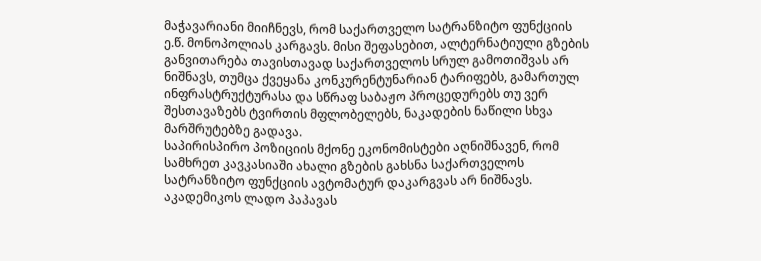მაჭავარიანი მიიჩნევს, რომ საქართველო სატრანზიტო ფუნქციის ე.წ. მონოპოლიას კარგავს. მისი შეფასებით, ალტერნატიული გზების განვითარება თავისთავად საქართველოს სრულ გამოთიშვას არ ნიშნავს, თუმცა ქვეყანა კონკურენტუნარიან ტარიფებს, გამართულ ინფრასტრუქტურასა და სწრაფ საბაჟო პროცედურებს თუ ვერ შესთავაზებს ტვირთის მფლობელებს, ნაკადების ნაწილი სხვა მარშრუტებზე გადავა.
საპირისპირო პოზიციის მქონე ეკონომისტები აღნიშნავენ, რომ სამხრეთ კავკასიაში ახალი გზების გახსნა საქართველოს სატრანზიტო ფუნქციის ავტომატურ დაკარგვას არ ნიშნავს. აკადემიკოს ლადო პაპავას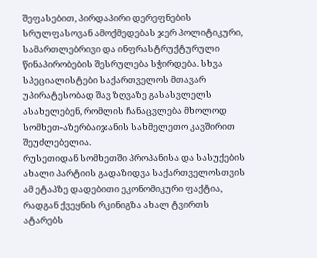შეფასებით, პირდაპირი დერეფნების სრულფასოვან ამოქმედებას ჯერ პოლიტიკური, სამართლებრივი და ინფრასტრუქტურული წინაპირობების შესრულება სჭირდება. სხვა სპეციალისტები საქართველოს მთავარ უპირატესობად შავ ზღვაზე გასასვლელს ასახელებენ, რომლის ჩანაცვლება მხოლოდ სომხეთ-აზერბაიჯანის სახმელეთო კავშირით შეუძლებელია.
რუსეთიდან სომხეთში პროპანისა და სასუქების ახალი პარტიის გადაზიდვა საქართველოსთვის ამ ეტაპზე დადებითი ეკონომიკური ფაქტია, რადგან ქვეყნის რკინიგზა ახალ ტვირთს ატარებს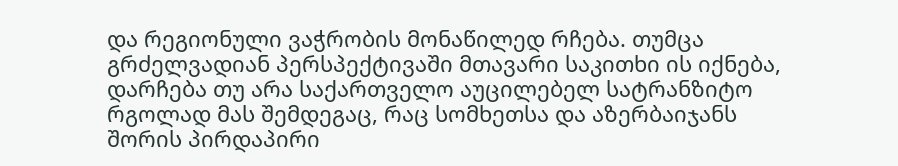და რეგიონული ვაჭრობის მონაწილედ რჩება. თუმცა გრძელვადიან პერსპექტივაში მთავარი საკითხი ის იქნება, დარჩება თუ არა საქართველო აუცილებელ სატრანზიტო რგოლად მას შემდეგაც, რაც სომხეთსა და აზერბაიჯანს შორის პირდაპირი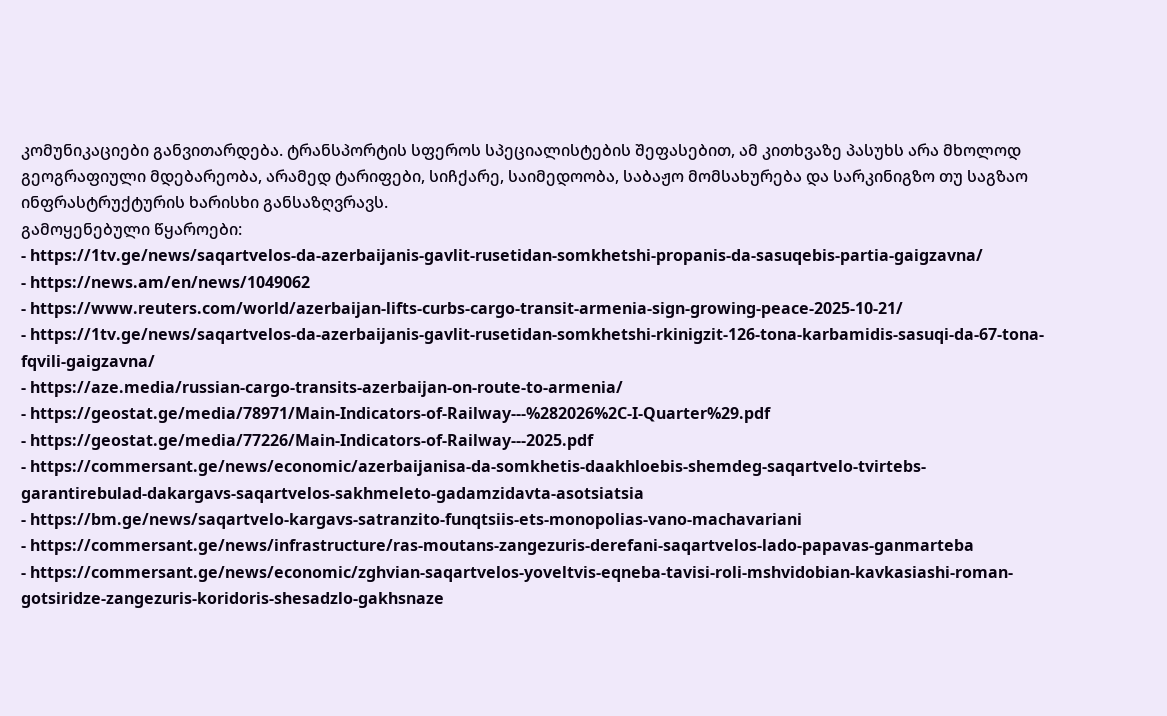კომუნიკაციები განვითარდება. ტრანსპორტის სფეროს სპეციალისტების შეფასებით, ამ კითხვაზე პასუხს არა მხოლოდ გეოგრაფიული მდებარეობა, არამედ ტარიფები, სიჩქარე, საიმედოობა, საბაჟო მომსახურება და სარკინიგზო თუ საგზაო ინფრასტრუქტურის ხარისხი განსაზღვრავს.
გამოყენებული წყაროები:
- https://1tv.ge/news/saqartvelos-da-azerbaijanis-gavlit-rusetidan-somkhetshi-propanis-da-sasuqebis-partia-gaigzavna/
- https://news.am/en/news/1049062
- https://www.reuters.com/world/azerbaijan-lifts-curbs-cargo-transit-armenia-sign-growing-peace-2025-10-21/
- https://1tv.ge/news/saqartvelos-da-azerbaijanis-gavlit-rusetidan-somkhetshi-rkinigzit-126-tona-karbamidis-sasuqi-da-67-tona-fqvili-gaigzavna/
- https://aze.media/russian-cargo-transits-azerbaijan-on-route-to-armenia/
- https://geostat.ge/media/78971/Main-Indicators-of-Railway---%282026%2C-I-Quarter%29.pdf
- https://geostat.ge/media/77226/Main-Indicators-of-Railway---2025.pdf
- https://commersant.ge/news/economic/azerbaijanisa-da-somkhetis-daakhloebis-shemdeg-saqartvelo-tvirtebs-garantirebulad-dakargavs-saqartvelos-sakhmeleto-gadamzidavta-asotsiatsia
- https://bm.ge/news/saqartvelo-kargavs-satranzito-funqtsiis-ets-monopolias-vano-machavariani
- https://commersant.ge/news/infrastructure/ras-moutans-zangezuris-derefani-saqartvelos-lado-papavas-ganmarteba
- https://commersant.ge/news/economic/zghvian-saqartvelos-yoveltvis-eqneba-tavisi-roli-mshvidobian-kavkasiashi-roman-gotsiridze-zangezuris-koridoris-shesadzlo-gakhsnaze